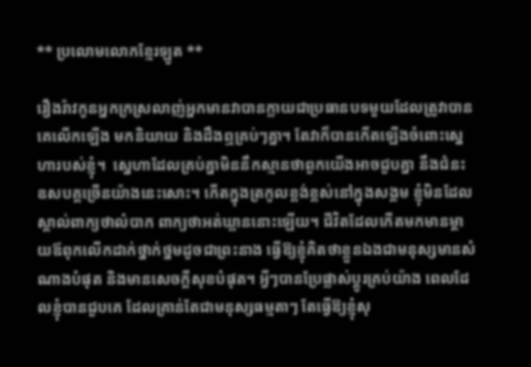** ប្រលោមលោកខ្មែរឡូត **

រឿងរ៉ាវកូនអ្នកក្រស្រលាញ់អ្នកមានវាបានក្លាយជាប្រធានបទមួយដែលត្រូវាបានគេលើកឡើង មកនិយាយ និងដឹងឮគ្រប់ៗគ្នា។ តែវាក៏បានកើតឡើងចំពោះស្នេហារបស់ខ្ញុំ។  ស្នេហាដែលគ្រប់គ្នាមិននឹកស្មានថាពួកយើងអាចជួបគ្នា នឹងជំនះឧសបគ្គច្រើនយ៉ាងនេះសោះ។ កើតក្នុងត្រកូលខ្ពង់ខ្ពស់នៅក្នុងសង្គម ខ្ញុំមិនដែលស្គាល់ពាក្យថាលំបាក ពាក្យថាអត់ឃ្លាននោះឡើយ។ ជីវិតដែលកើតមកមានម្តាយឪពុកលើកដាក់ថ្នាក់ថ្នមដូចជាព្រះនាង ធ្វើឱ្យខ្ញុំគិតថាខ្លួនឯងជាមនុស្សមានសំណាងបំផុត និងមានសេចក្តីសុខបំផុត។ អ្វីៗបានប្រែផ្លាស់ប្តូរគ្រប់យ៉ាង ពេលដែលខ្ញុំបានជួបគេ ដែលគ្រាន់តែជាមនុស្សធម្មតាៗ តែធ្វើឱ្យខ្ញុំសុ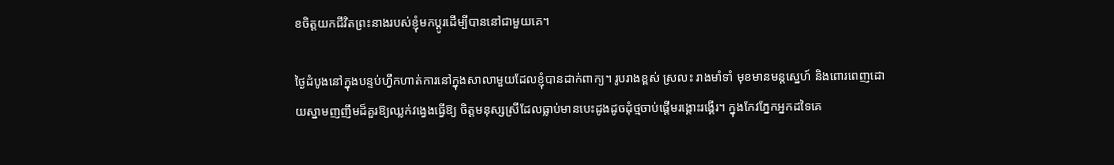ខចិត្តយកជីវិតព្រះនាងរបស់ខ្ញុំមកប្តូរដើម្បីបាននៅជាមួយគេ។

ថ្ងៃដំបូងនៅក្នុងបន្ទប់ហ្វឹកហាត់ការនៅក្នុងសាលាមួយដែលខ្ញុំបានដាក់ពាក្យ។ រូបរាងខ្ពស់ ស្រលះ រាងមាំទាំ មុខមានមន្តស្នេហ៍ និងពោរពេញដោយស្នាមញញឹមដ៏គួរឱ្យឈ្លក់វង្វេងធ្វើឱ្យ ចិត្តមនុស្សស្រីដែលធ្លាប់មានបេះដូងដូចដុំថ្មចាប់ផ្តើមរង្គោះរង្គើរ។ ក្នុងកែវភ្នែកអ្នកដទៃគេ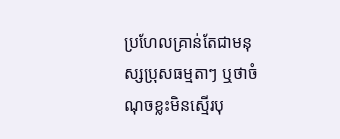ប្រហែលគ្រាន់តែជាមនុស្សប្រុសធម្មតាៗ ឬថាចំណុចខ្លះមិនស្មើរបុ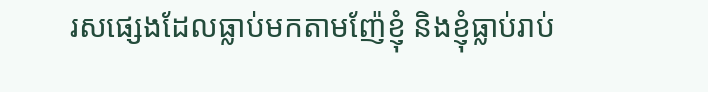រសផ្សេងដែលធ្លាប់មកតាមញ៉ែខ្ញុំ និងខ្ញុំធ្លាប់រាប់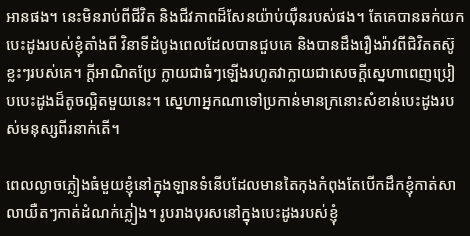អានផង។ នេះមិនរាប់ពីជីវិត និងជីវភាពដ៏សែនយ៉ាប់យ៉ឺនរបស់ផង។ តែគេបានឆក់យកបេះដូងរបស់ខ្ញុំតាំងពី វិនាទីដំបូងពេលដែលបានជួបគេ និងបានដឹងរឿងរ៉ាវពីជិវិតតស៊ូខ្លះៗរបស់គេ។ ក្តីអាណិតប្រែ ក្លាយជាធំៗឡើងរហូតវាក្លាយជាសេចក្តីស្នេហាពេញប្រៀបបេះដូងដ៏តូចល្អិតមួយនេះ។ ស្នេហាអ្នកណាទៅប្រកាន់មានក្រនោះសំខាន់បេះដូងរបស់មនុស្សពីរនាក់តើ។

ពេលល្ងាចភ្លៀងធំមួយខ្ញុំនៅក្នុងឡានទំនើបដែលមានតៃកុងកំពុងតែបើកដឹកខ្ញុំកាត់សាលាយឺតៗកាត់ដំណក់ភ្លៀង។ រូបរាងបុរសនៅក្នុងបេះដូងរបស់ខ្ញុំ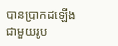បានប្រាកដឡើង ជាមួយរូប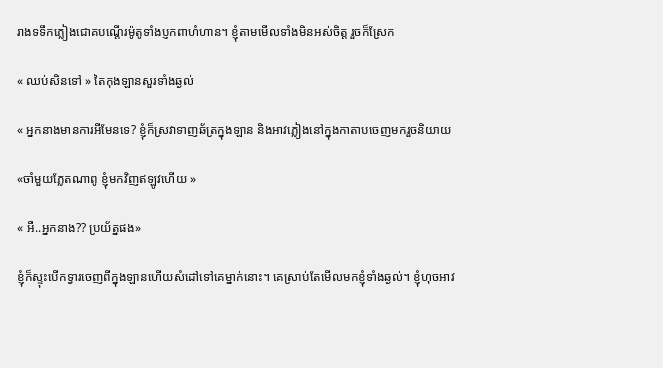រាងទទឹកភ្លៀងជោគបណ្តើរម៉ូតូទាំងប្ញកពាហំហាន។ ខ្ញុំតាមមើលទាំងមិនអស់ចិត្ត រួចក៏ស្រែក

« ឈប់សិនទៅ » តៃកុងឡានសួរទាំងឆ្ងល់

« អ្នកនាងមានការអីមែនទេ? ខ្ញុំក៏ស្រវាទាញឆ័ត្រក្នុងឡាន និងអាវភ្លៀងនៅក្នុងកាតាបចេញមករួចនិយាយ

«ចាំមួយភ្លែតណាពូ ខ្ញុំមកវិញឥឡូវហើយ »

« អឺ..អ្នកនាង?? ប្រយ័ត្នផង»

ខ្ញុំក៏ស្ទុះបើកទ្វារចេញពីក្នុងឡានហើយសំដៅទៅគេម្នាក់នោះ។ គេស្រាប់តែមើលមកខ្ញុំទាំងឆ្ងល់។ ខ្ញុំហុចអាវ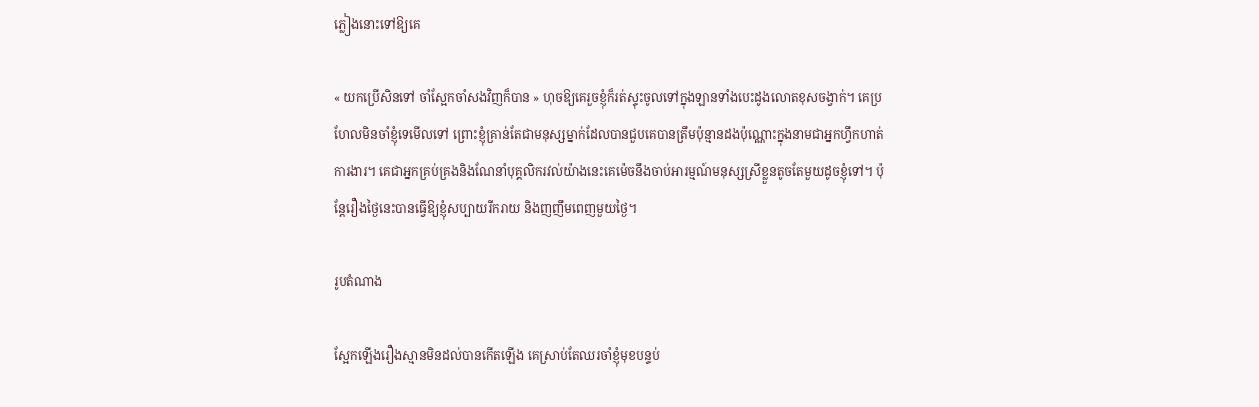ភ្លៀងនោះទៅឱ្យគេ

« យកប្រើសិនទៅ ចាំស្អែកចាំសងវិញក៏បាន » ហុចឱ្យគេរួចខ្ញុំក៏រត់ស្ទុះចូលទៅក្នុងឡានទាំងបេះដូងលោតខុសចង្វាក់។ គេប្រហែលមិនចាំខ្ញុំទេមើលទៅ ព្រោះខ្ញុំគ្រាន់តែជាមនុស្សម្នាក់ដែលបានជួបគេបានត្រឹមប៉ុន្មានដងប៉ុណ្ណោះក្នុងនាមជាអ្នកហ្វឹកហាត់ការងារ។ គេជាអ្នកគ្រប់គ្រងនិងណែនាំបុគ្គលិករវល់យ៉ាងនេះគេម៉េចនឹងចាប់អារម្មណ៍មនុស្សស្រីខ្លួនតូចតែមួយដូចខ្ញុំទៅ។ ប៉ុន្តែរឿងថ្ងៃនេះបានធ្វើឱ្យខ្ញុំសប្បាយរីករាយ និងញញឹមពេញមួយថ្ងៃ។

រូបតំណាង

ស្អែកឡើងរឿងស្មានមិនដល់បានកើតឡើង គេស្រាប់តែឈរចាំខ្ញុំមុខបន្ទប់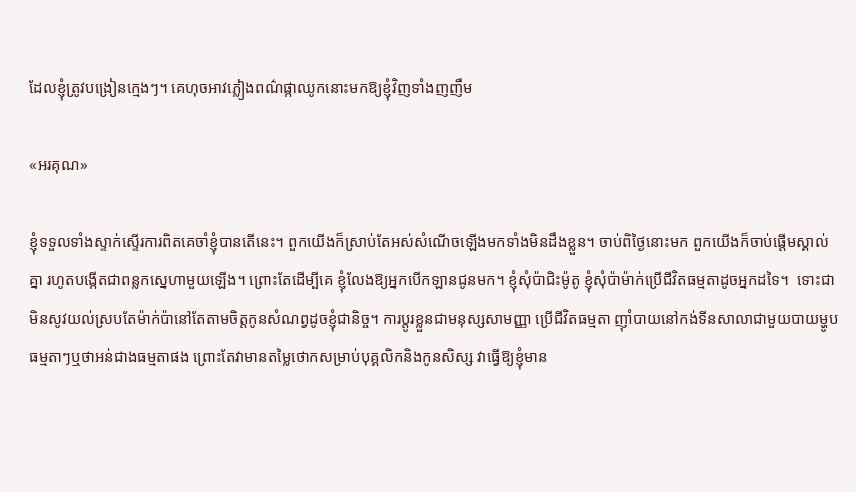ដែលខ្ញុំត្រូវបង្រៀនក្មេងៗ។ គេហុចអាវភ្លៀងពណ៌ផ្កាឈូកនោះមកឱ្យខ្ញុំវិញទាំងញញឹម

«អរគុណ»

ខ្ញុំទទួលទាំងស្ទាក់ស្ទើរការពិតគេចាំខ្ញុំបានតើនេះ។ ពួកយើងក៏ស្រាប់តែអស់សំណើចឡើងមកទាំងមិនដឹងខ្លួន។ ចាប់ពិថ្ងៃនោះមក ពួកយើងក៏ចាប់ផ្តើមស្គាល់គ្នា រហូតបង្កើតជាពន្លកស្នេហាមួយឡើង។ ព្រោះតែដើម្បីគេ ខ្ញុំលែងឱ្យអ្នកបើកឡានជូនមក។ ខ្ញុំសុំប៉ាជិះម៉ូតូ ខ្ញុំសុំប៉ាម៉ាក់ប្រើជីវិតធម្មតាដូចអ្នកដទៃ។  ទោះជាមិនសូវយល់ស្របតែម៉ាក់ប៉ានៅតែតាមចិត្តកូនសំណព្វដូចខ្ញុំជានិច្ច។ ការប្តូរខ្លួនជាមនុស្សសាមញ្ញា ប្រើជីវិតធម្មតា ញ៉ាំបាយនៅកង់ទីនសាលាជាមួយបាយម្ហូបធម្មតាៗឬថាអន់ជាងធម្មតាផង ព្រោះតែវាមានតម្លៃថោកសម្រាប់បុគ្គលិកនិងកូនសិស្ស វាធ្វើឱ្យខ្ញុំមាន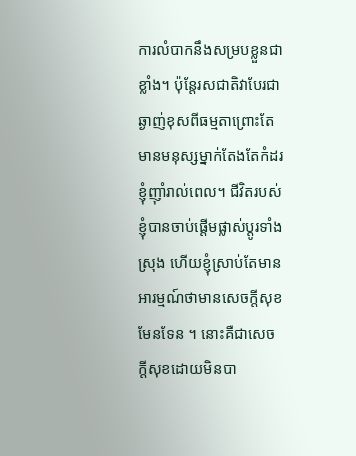ការលំបាកនឹងសម្របខ្លួនជាខ្លាំង។ ប៉ុន្តែរសជាតិវាបែរជាឆ្ងាញ់ខុសពីធម្មតាព្រោះតែមានមនុស្សម្នាក់តែងតែកំដរខ្ញុំញ៉ាំរាល់ពេល។ ជីវិតរបស់ខ្ញុំបានចាប់ផ្តើមផ្លាស់ប្តូរទាំងស្រុង ហើយខ្ញុំស្រាប់តែមានអារម្មណ៍ថាមានសេចក្តីសុខមែនទែន ។ នោះគឺជាសេចក្តីសុខដោយមិនបា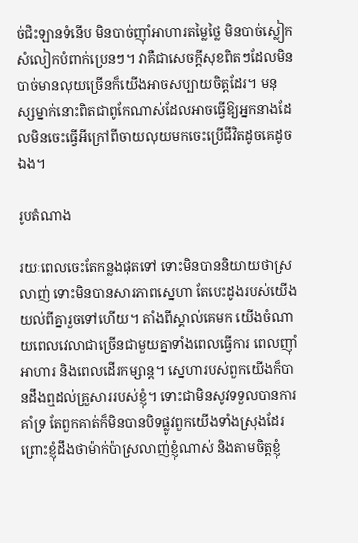ច់ជិះឡានទំនើប មិនបាច់ញ៉ាំអាហារតម្លៃថ្លៃ មិនបាច់ស្លៀកសំលៀកបំពាក់ប្រេនៗ។ វាគឺជាសេចក្តីសុខពិតៗដែលមិនបាច់មានលុយច្រើនក៏យើងអាចសប្បាយចិត្តដែរ។ មនុស្សម្នាក់នោះពិតជាពូកែណាស់ដែលអាចធ្វើឱ្យអ្នកនាងដែលមិនចេះធ្វើអីក្រៅពីចាយលុយមកចេះប្រើជីវិតដូចគេដូចឯង។

រូបតំណាង

រយៈពេលចេះតែកន្លងផុតទៅ ទោះមិនបាននិយាយថាស្រលាញ់ ទោះមិនបានសារភាពស្នេហា តែបេះដូងរបស់យើងយល់ពីគ្នារួចទៅហើយ។ តាំងពីស្គាល់គេមក យើងចំណាយពេលវេលាជាច្រើនជាមួយគ្នាទាំងពេលធ្វើការ ពេលញ៉ាំអាហារ និងពេលដើរកម្សាន្ត។ ស្នេហារបស់ពួកយើងក៏បានដឹងឮដល់គ្រួសាររបស់ខ្ញុំ។ ទោះជាមិនសូវទទួលបានការគាំទ្រ តែពួកគាត់ក៏មិនបានបិទផ្លូវពួកយើងទាំងស្រុងដែរ ព្រោះខ្ញុំដឹងថាម៉ាក់ប៉ាស្រលាញ់ខ្ញុំណាស់ និងតាមចិត្តខ្ញុំ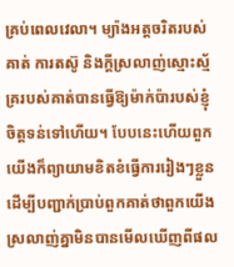គ្រប់ពេលវេលា។ ម្យ៉ាងអត្តចរិតរបស់គាត់ ការតស៊ូ និងក្តីស្រលាញ់ស្មោះស្ម័គ្ររបស់គាត់បានធ្វើឱ្យម៉ាក់ប៉ារបស់ខ្ញុំចិត្តទន់ទៅហើយ។ បែបនេះហើយពួកយើងក៏ព្យាយាមខិតខំធ្វើការរៀងៗខ្លួនដើម្បីបញ្ជាក់ប្រាប់ពួកគាត់ថាពួកយើងស្រលាញ់គ្នាមិនបានមើលឃើញពីផល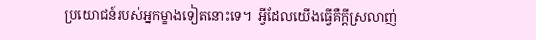ប្រយោជន៍របស់អ្នកម្ខាងទៀតនោះទេ។  អ្វីដែលយើងធ្វើគឺក្តីស្រលាញ់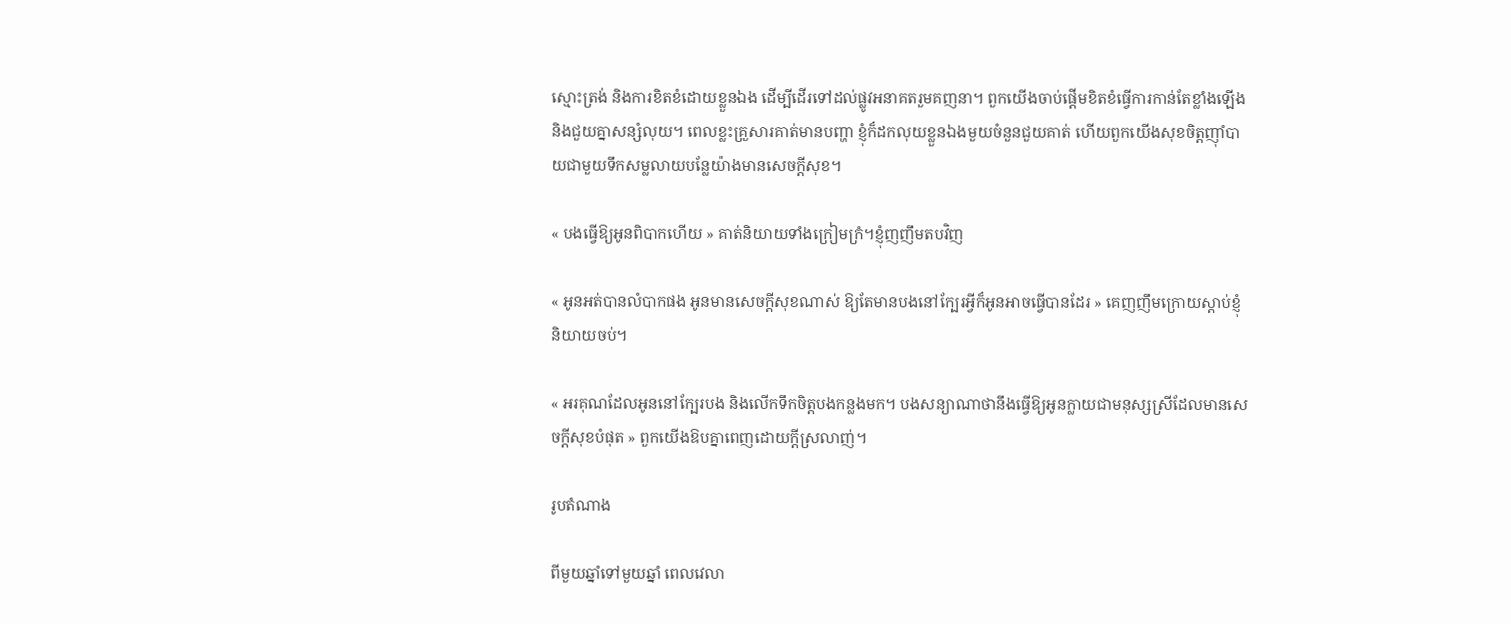ស្មោះត្រង់ និងការខិតខំដោយខ្លួនឯង ដើម្បីដើរទៅដល់ផ្លូវអនាគតរួមគញនា។ ពួកយើងចាប់ផ្តើមខិតខំធ្វើការកាន់តែខ្លាំងឡើង និងជួយគ្នាសន្សំលុយ។ ពេលខ្លះគ្រួសារគាត់មានបញ្ហា ខ្ញុំក៏ដកលុយខ្លួនឯងមួយចំនួនជួយគាត់ ហើយពួកយើងសុខចិត្តញ៉ាំបាយជាមួយទឹកសម្លលាយបន្លែយ៉ាងមានសេចក្តីសុខ។

« បងធ្វើឱ្យអូនពិបាកហើយ » គាត់និយាយទាំងក្រៀមក្រំ។ខ្ញុំញញឹមតបវិញ

« អូនអត់បានលំបាកផង អូនមានសេចក្តីសុខណាស់ ឱ្យតែមានបងនៅក្បែរអ្វីក៏អូនអាចធ្វើបានដែរ » គេញញឹមក្រោយស្តាប់ខ្ញុំនិយាយចប់។

« អរគុណដែលអូននៅក្បែរបង និងលើកទឹកចិត្តបងកន្លងមក។ បងសន្យាណាថានឹងធ្វើឱ្យអូនក្លាយជាមនុស្សស្រីដែលមានសេចក្តីសុខបំផុត » ពួកយើងឱបគ្នាពេញដោយក្តីស្រលាញ់។

រូបតំណាង

ពីមួយឆ្នាំទៅមួយឆ្នាំ ពេលវេលា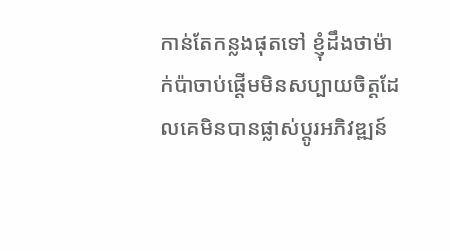កាន់តែកន្លងផុតទៅ ខ្ញុំដឹងថាម៉ាក់ប៉ាចាប់ផ្តើមមិនសប្បាយចិត្តដែលគេមិនបានផ្លាស់ប្តូរអភិវឌ្ឍន៍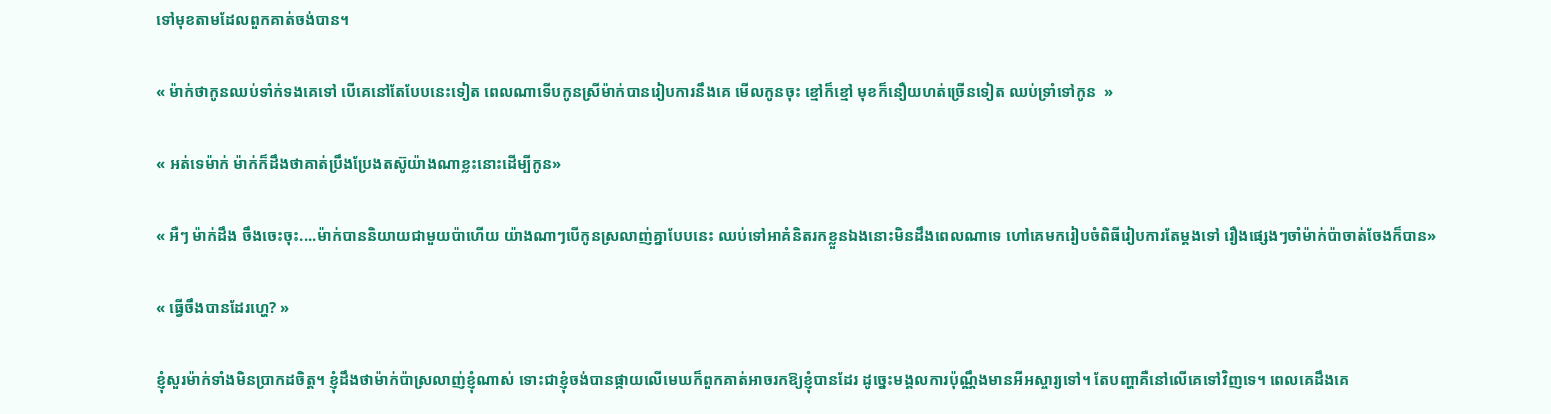ទៅមុខតាមដែលពួកគាត់ចង់បាន។

« ម៉ាក់ថាកូនឈប់ទាំក់ទងគេទៅ បើគេនៅតែបែបនេះទៀត ពេលណាទើបកូនស្រីម៉ាក់បានរៀបការនឹងគេ មើលកូនចុះ ខ្មៅក៏ខ្មៅ មុខក៏នឿយហត់ច្រើនទៀត ឈប់ទ្រាំទៅកូន  »

« អត់ទេម៉ាក់ ម៉ាក់ក៏ដឹងថាគាត់ប្រឹងប្រែងតស៊ូយ៉ាងណាខ្លះនោះដើម្បីកូន»

« អឺៗ ម៉ាក់ដឹង ចឹងចេះចុះ....ម៉ាក់បាននិយាយជាមួយប៉ាហើយ យ៉ាងណាៗបើកូនស្រលាញ់គ្នាបែបនេះ ឈប់ទៅអាគំនិតរកខ្លួនឯងនោះមិនដឹងពេលណាទេ ហៅគេមករៀបចំពិធីរៀបការតែម្តងទៅ រឿងផ្សេងៗចាំម៉ាក់ប៉ាចាត់ចែងក៏បាន»

« ធ្វើចឹងបានដែរហ្ហេ? »

ខ្ញុំសួរម៉ាក់ទាំងមិនប្រាកដចិត្ត។ ខ្ញុំដឹងថាម៉ាក់ប៉ាស្រលាញ់ខ្ញុំណាស់ ទោះជាខ្ញុំចង់បានផ្កាយលើមេឃក៏ពួកគាត់អាចរកឱ្យខ្ញុំបានដែរ ដូច្នេះមង្គលការប៉ុណ្ណឹងមានអីអស្ចារ្យទៅ។ តែបញ្ហាគឺនៅលើគេទៅវិញទេ។ ពេលគេដឹងគេ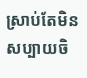ស្រាប់តែមិនសប្បាយចិ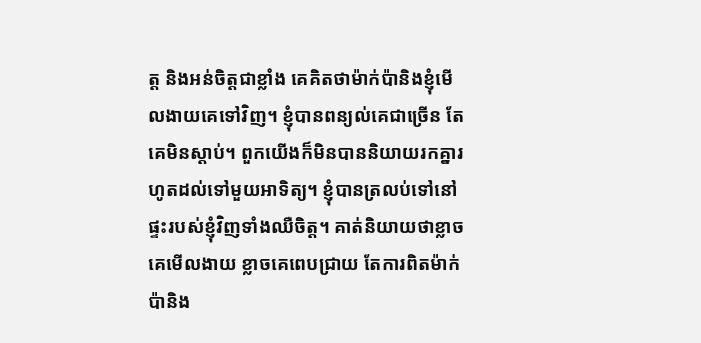ត្ត និងអន់ចិត្តជាខ្លាំង គេគិតថាម៉ាក់ប៉ានិងខ្ញុំមើលងាយគេទៅវិញ។ ខ្ញុំបានពន្យល់គេជាច្រើន តែគេមិនស្តាប់។ ពួកយើងក៏មិនបាននិយាយរកគ្នារហូតដល់ទៅមួយអាទិត្យ។ ខ្ញុំបានត្រលប់ទៅនៅផ្ទះរបស់ខ្ញុំវិញទាំងឈឺចិត្ត។ គាត់និយាយថាខ្លាចគេមើលងាយ ខ្លាចគេពេបជ្រាយ តែការពិតម៉ាក់ប៉ានិង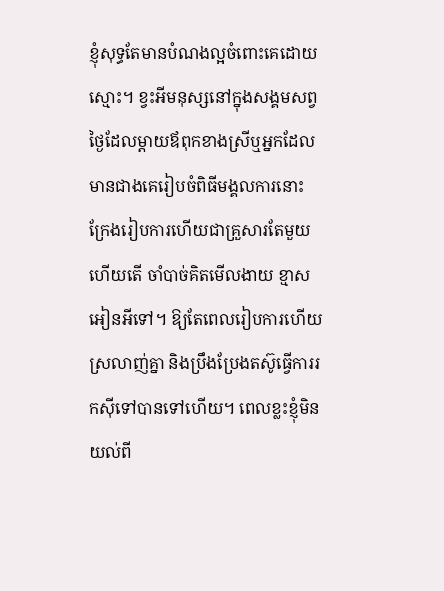ខ្ញុំសុទ្ធតែមានបំណងល្អចំពោះគេដោយស្មោះ។ ខ្វះអីមនុស្សនៅក្នុងសង្គមសព្វថ្ងៃដែលម្តាយឪពុកខាងស្រីឬអ្នកដែលមានជាងគេរៀបចំពិធីមង្គលការនោះ ក្រែងរៀបការហើយជាគ្រួសារតែមួយហើយតើ ចាំបាច់គិតមើលងាយ ខ្មាសអៀនអីទៅ។ ឱ្យតែពេលរៀបការហើយស្រលាញ់គ្នា និងប្រឹងប្រែងតស៊ូធ្វើការរកស៊ីទៅបានទៅហើយ។ ពេលខ្លះខ្ញុំមិនយល់ពី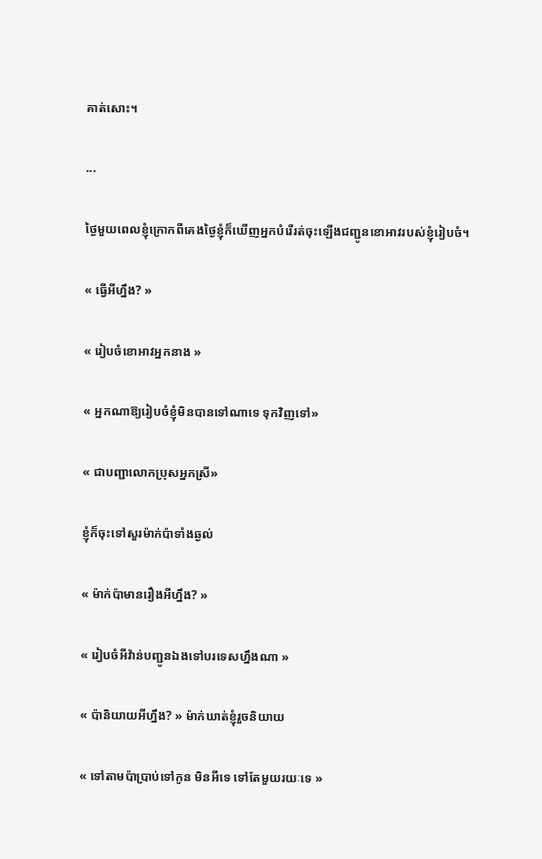គាត់សោះ។

...

ថ្ងៃមួយពេលខ្ញុំក្រោកពីគេងថ្ងៃខ្ញុំក៏ឃើញអ្នកបំរើរត់ចុះឡើងជញ្ជូនខោអាវរបស់ខ្ញុំរៀបចំ។

« ធ្វើអីហ្នឹង? »

« រៀបចំខោអាវអ្នកនាង »

« អ្នកណាឱ្យរៀបចំខ្ញុំមិនបានទៅណាទេ ទុកវិញទៅ»

« ជាបញ្ជាលោកប្រុសអ្នកស្រី»

ខ្ញុំក៏ចុះទៅសួរម៉ាក់ប៉ាទាំងឆ្ងល់

« ម៉ាក់ប៉ាមានរឿងអីហ្នឹង? »

« រៀបចំអីវ៉ាន់បញ្ជូនឯងទៅបរទេសហ្នឹងណា »

« ប៉ានិយាយអីហ្នឹង? » ម៉ាក់ឃាត់ខ្ញុំរួចនិយាយ

« ទៅតាមប៉ាប្រាប់ទៅកូន មិនអីទេ ទៅតែមួយរយៈទេ »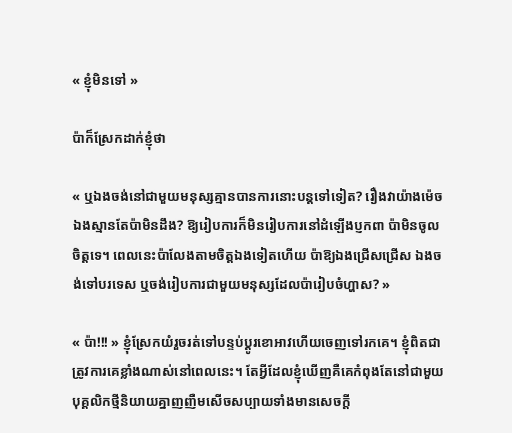« ខ្ញុំមិនទៅ »

ប៉ាក៏ស្រែកដាក់ខ្ញុំថា

« ឬឯងចង់នៅជាមួយមនុស្សគ្មានបានការនោះបន្តទៅទៀត? រឿងវាយ៉ាងម៉េចឯងស្មានតែប៉ាមិនដឹង? ឱ្យរៀបការក៏មិនរៀបការនៅដំឡើងប្ញកពា ប៉ាមិនចូលចិត្តទេ។ ពេលនេះប៉ាលែងតាមចិត្តឯងទៀតហើយ ប៉ាឱ្យឯងជ្រើសជ្រើស ឯងចង់ទៅបរទេស ឬចង់រៀបការជាមួយមនុស្សដែលប៉ារៀបចំហ្ហាស? »

« ប៉ា!!! » ខ្ញុំស្រែកយំរួចរត់ទៅបន្ទប់ប្តូរខោអាវហើយចេញទៅរកគេ។ ខ្ញុំពិតជាត្រូវការគេខ្លាំងណាស់នៅពេលនេះ។ តែអ្វីដែលខ្ញុំឃើញគឺគេកំពុងតែនៅជាមួយបុគ្គលិកថ្មីនិយាយគ្នាញញឺមសើចសប្បាយទាំងមានសេចក្តី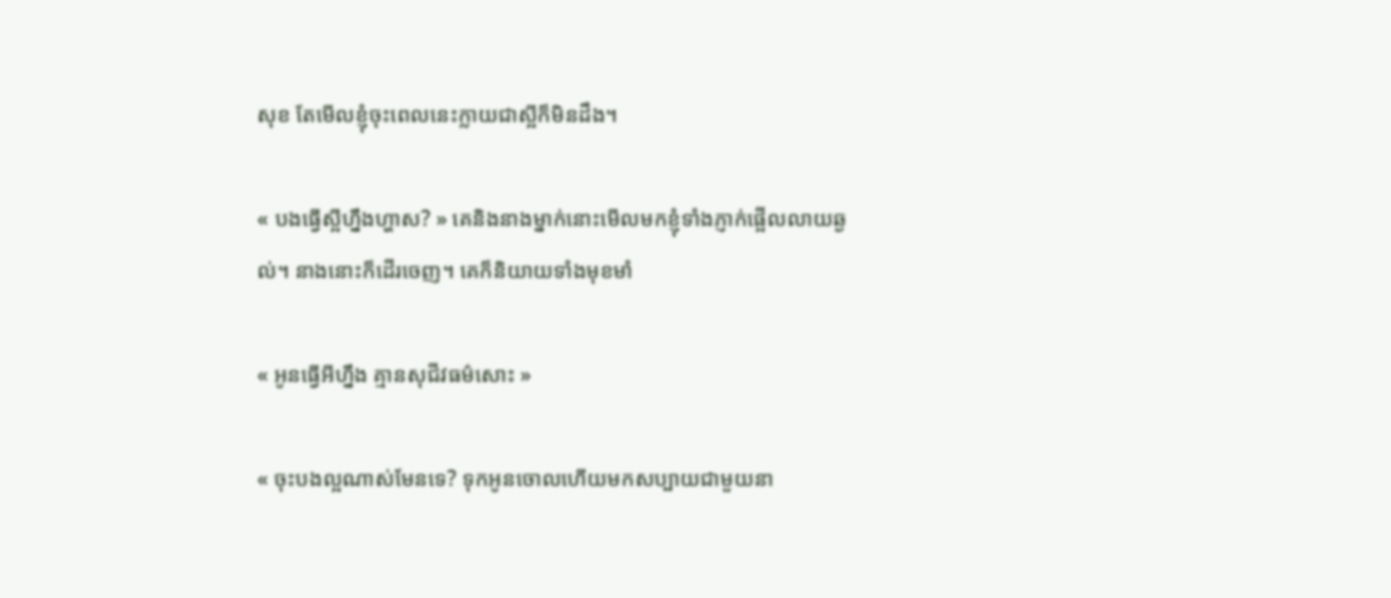សុខ តែមើលខ្ញុំចុះពេលនេះក្លាយជាស្អីក៏មិនដឹង។

« បងធ្វើស្អីហ្នឹងហ្ហាស? » គេនិងនាងម្នាក់នោះមើលមកខ្ញុំទាំងភ្ញាក់ផ្អើលលាយឆ្ងល់។ នាងនោះក៏ដើរចេញ។ គេក៏និយាយទាំងមុខមាំ

« អូនធ្វើអីហ្នឹង គ្មានសុជីវធម៌សោះ »

« ចុះបងល្អណាស់មែនទេ? ទុកអូនចោលហើយមកសប្បាយជាមួយនា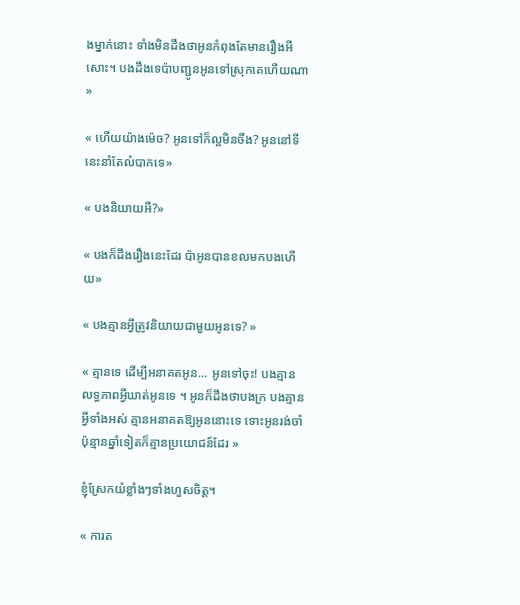ងម្នាក់នោះ ទាំងមិនដឹងថាអូនកំពុងតែមានរឿងអីសោះ។ បងដឹងទេប៉ាបញ្ជូនអូនទៅស្រុកគេហើយណា »

« ហើយយ៉ាងម៉េច? អូនទៅក៏ល្អមិនចឹង? អូននៅទីនេះនាំតែលំបាកទេ»

« បងនិយាយអី?»

« បងក៏ដឹងរឿងនេះដែរ ប៉ាអូនបានខលមកបងហើយ»

« បងគ្មានអ្វីត្រូវនិយាយជាមួយអូនទេ? »

« គ្មានទេ ដើម្បីអនាគតអូន... អូនទៅចុះ! បងគ្មានលទ្ធភាពអ្វីឃាត់អូនទេ ។ អូនក៏ដឹងថាបងក្រ បងគ្មានអ្វីទាំងអស់ គ្មានអនាគតឱ្យអូននោះទេ ទោះអូនរង់ចាំប៉ុន្មានឆ្នាំទៀតក៏គ្មានប្រយោជន៍ដែរ »

ខ្ញុំស្រែកយំខ្លាំងៗទាំងហួសចិត្ត។

« ការត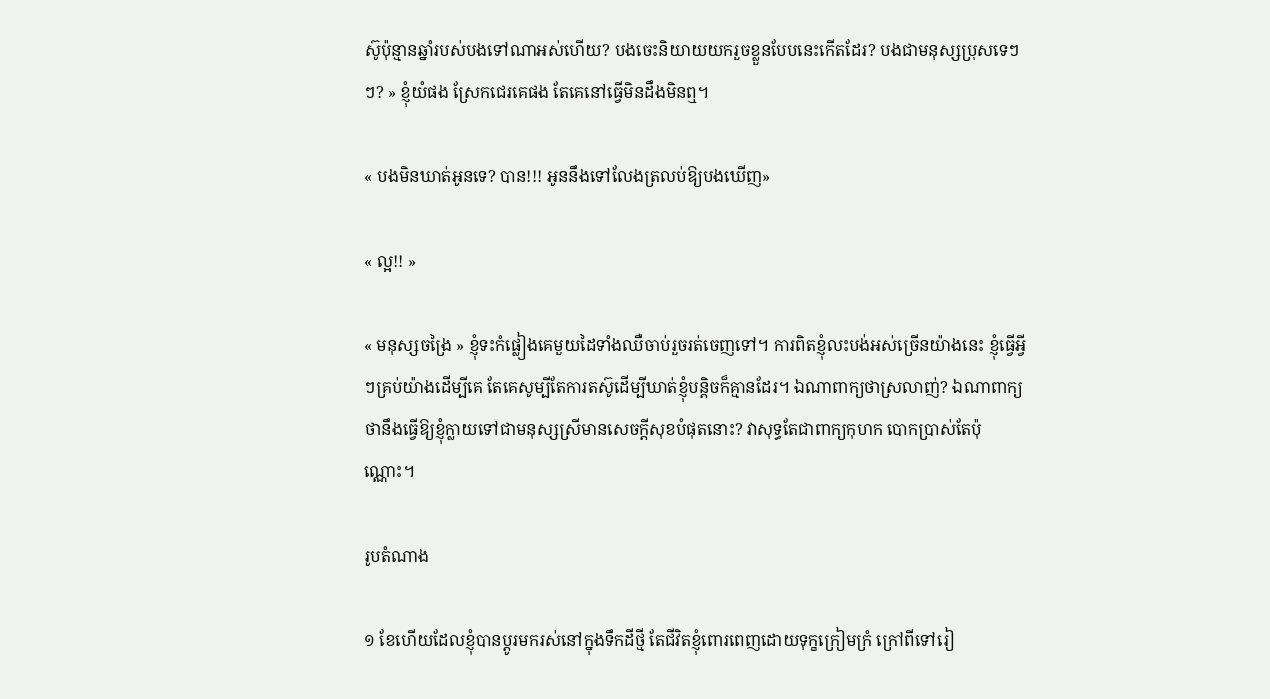ស៊ូប៉ុន្មានឆ្នាំរបស់បងទៅណាអស់ហើយ? បងចេះនិយាយយករួចខ្លួនបែបនេះកើតដែរ? បងជាមនុស្សប្រុសទេៗៗ? » ខ្ញុំយំផង ស្រែកជេរគេផង តែគេនៅធ្វើមិនដឹងមិនឮ។

« បងមិនឃាត់អូនទេ? បាន!!! អូននឹងទៅលែងត្រលប់ឱ្យបងឃើញ»

« ល្អ!! »

« មនុស្សចង្រៃ » ខ្ញុំទះកំផ្លៀងគេមួយដៃទាំងឈឺចាប់រួចរត់ចេញទៅ។ ការពិតខ្ញុំលះបង់អស់ច្រើនយ៉ាងនេះ ខ្ញុំធ្វើអ្វីៗគ្រប់យ៉ាងដើម្បីគេ តែគេសូម្បីតែការតស៊ូដើម្បីឃាត់ខ្ញុំបន្តិចក៏គ្មានដែរ។ ឯណាពាក្យថាស្រលាញ់? ឯណាពាក្យថានឹងធ្វើឱ្យខ្ញុំក្លាយទៅជាមនុស្សស្រីមានសេចក្តីសុខបំផុតនោះ? វាសុទ្ធតែជាពាក្យកុហក បោកប្រាស់តែប៉ុណ្ណោះ។

រូបតំណាង

១ ខែហើយដែលខ្ញុំបានប្តូរមករស់នៅក្នុងទឹកដីថ្មី តែជីវិតខ្ញុំពោរពេញដោយទុក្ខក្រៀមក្រំ ក្រៅពីទៅរៀ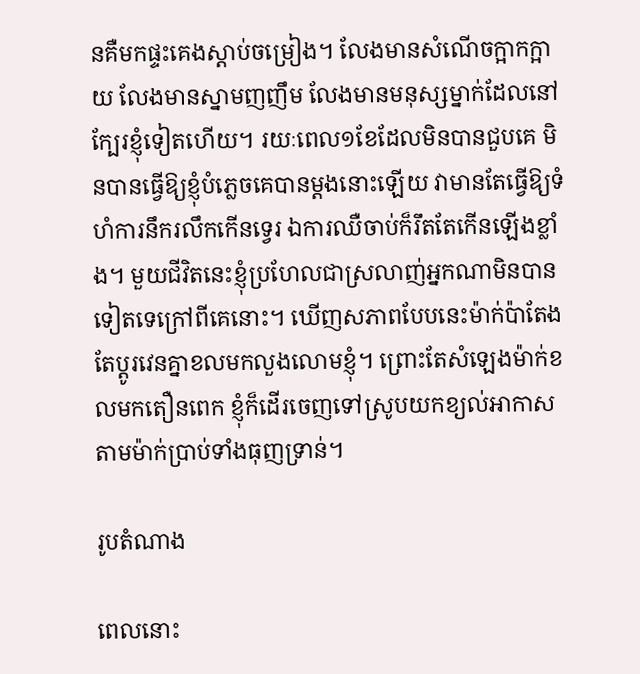នគឺមកផ្ទះគេងស្តាប់ចម្រៀង។ លែងមានសំណើចក្អាកក្អាយ លែងមានស្នាមញញឹម លែងមានមនុស្សម្នាក់ដែលនៅក្បែរខ្ញុំទៀតហើយ។ រយៈពេល១ខែដែលមិនបានជួបគេ មិនបានធ្វើឱ្យខ្ញុំបំភ្លេចគេបានម្តងនោះឡើយ វាមានតែធ្វើឱ្យទំហំការនឹករលឹកកើនទ្វេរ ឯការឈឺចាប់ក៏រឹតតែកើនឡើងខ្លាំង។ មួយជីវិតនេះខ្ញុំប្រហែលជាស្រលាញ់អ្នកណាមិនបានទៀតទេក្រៅពីគេនោះ។ ឃើញសភាពបែបនេះម៉ាក់ប៉ាតែងតែប្តូរវេនគ្នាខលមកលួងលោមខ្ញុំ។ ព្រោះតែសំឡេងម៉ាក់ខលមកតឿនពេក ខ្ញុំក៏ដើរចេញទៅស្រូបយកខ្យល់អាកាសតាមម៉ាក់ប្រាប់ទាំងធុញទ្រាន់។

រូបតំណាង

ពេលនោះ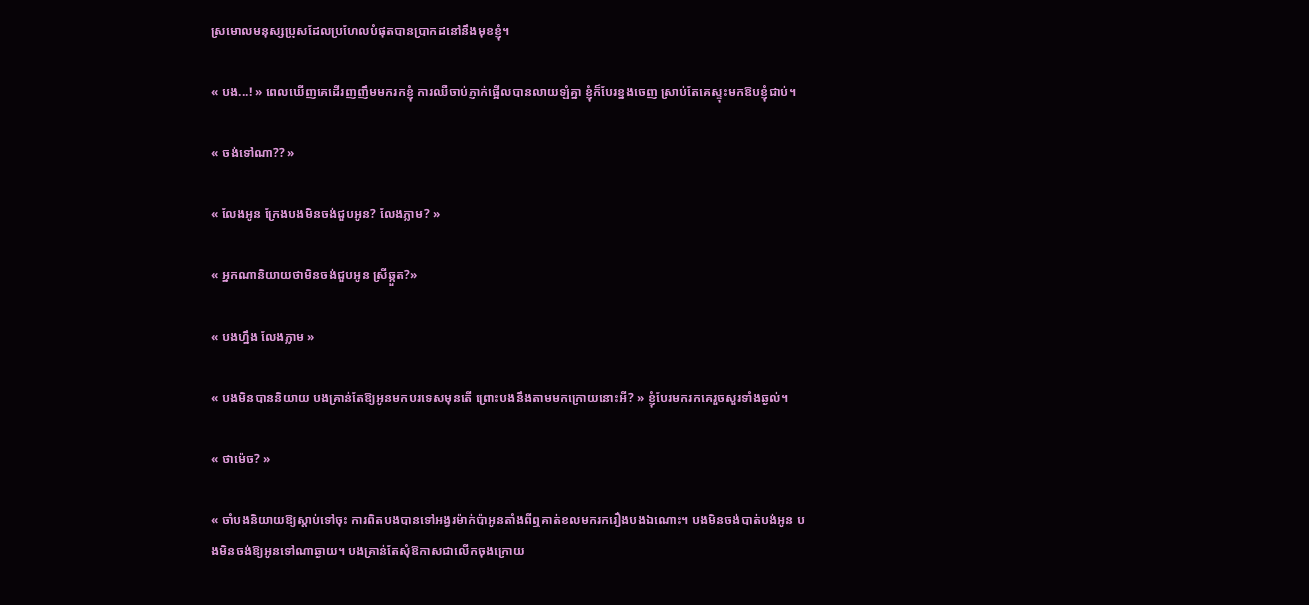ស្រមោលមនុស្សប្រុសដែលប្រហែលបំផុតបានប្រាកដនៅនឹងមុខខ្ញុំ។

« បង...! » ពេលឃើញគេដើរញញឹមមករកខ្ញុំ ការឈឺចាប់ភ្ញាក់ផ្អើលបានលាយឡំគ្នា ខ្ញុំក៏បែរខ្នងចេញ ស្រាប់តែគេស្ទុះមកឱបខ្ញុំជាប់។

« ចង់ទៅណា?? »

« លែងអូន ក្រែងបងមិនចង់ជួបអូន? លែងភ្លាម? »

« អ្នកណានិយាយថាមិនចង់ជួបអូន ស្រីឆ្កួត?»

« បងហ្នឹង លែងភ្លាម »

« បងមិនបាននិយាយ បងគ្រាន់តែឱ្យអូនមកបរទេសមុនតើ ព្រោះបងនឹងតាមមកក្រោយនោះអី? » ខ្ញុំបែរមករកគេរួចសួរទាំងឆ្ងល់។

« ថាម៉េច? »

« ចាំបងនិយាយឱ្យស្តាប់ទៅចុះ ការពិតបងបានទៅអង្វរម៉ាក់ប៉ាអូនតាំងពីឮគាត់ខលមករករឿងបងឯណោះ។ បងមិនចង់បាត់បង់អូន បងមិនចង់ឱ្យអូនទៅណាឆ្ងាយ។ បងគ្រាន់តែសុំឱកាសជាលើកចុងក្រោយ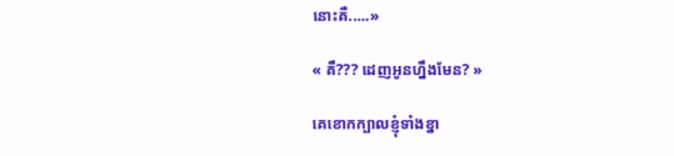នោះគឺ.....»

« គឹ??? ដេញអូនហ្នឹងមែន? »

គេខោកក្បាលខ្ញុំទាំងខ្នា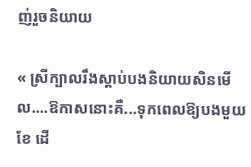ញ់រួចនិយាយ

« ស្រីក្បាលរឹងស្តាប់បងនិយាយសិនមើល....ឱកាសនោះគឺ...ទុកពេលឱ្យបងមួយខែ ដើ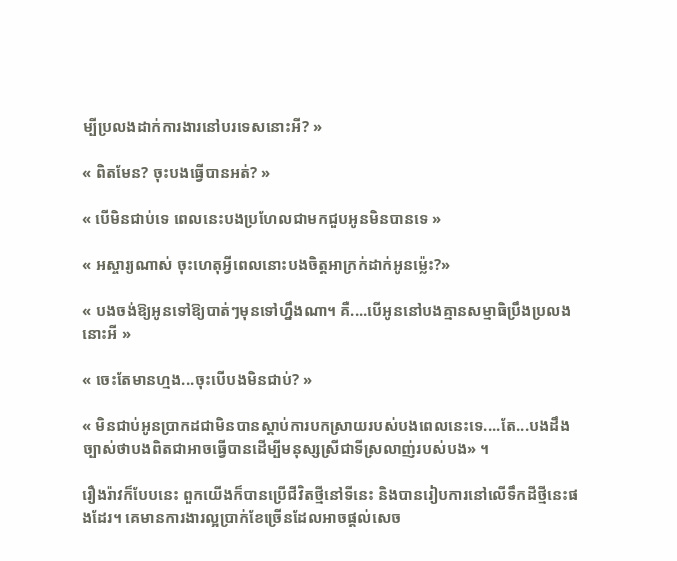ម្បីប្រលងដាក់ការងារនៅបរទេសនោះអី? »

« ពិតមែន? ចុះបងធ្វើបានអត់? »

« បើមិនជាប់ទេ ពេលនេះបងប្រហែលជាមកជួបអូនមិនបានទេ »

« អស្ចារ្យណាស់ ចុះហេតុអ្វីពេលនោះបងចិត្តអាក្រក់ដាក់អូនម្ល៉េះ?»

« បងចង់ឱ្យអូនទៅឱ្យបាត់ៗមុនទៅហ្នឹងណា។ គឺ....បើអូននៅបងគ្មានសម្មាធិប្រឹងប្រលងនោះអី »

« ចេះតែមានហ្មង...ចុះបើបងមិនជាប់? »

« មិនជាប់អូនប្រាកដជាមិនបានស្តាប់ការបកស្រាយរបស់បងពេលនេះទេ....តែ...បងដឹងច្បាស់ថាបងពិតជាអាចធ្វើបានដើម្បីមនុស្សស្រីជាទីស្រលាញ់របស់បង» ។

រឿងរ៉ាវក៏បែបនេះ ពួកយើងក៏បានប្រើជីវិតថ្មីនៅទីនេះ និងបានរៀបការនៅលើទឹកដីថ្មីនេះផងដែរ។ គេមានការងារល្អប្រាក់ខែច្រើនដែលអាចផ្តល់សេច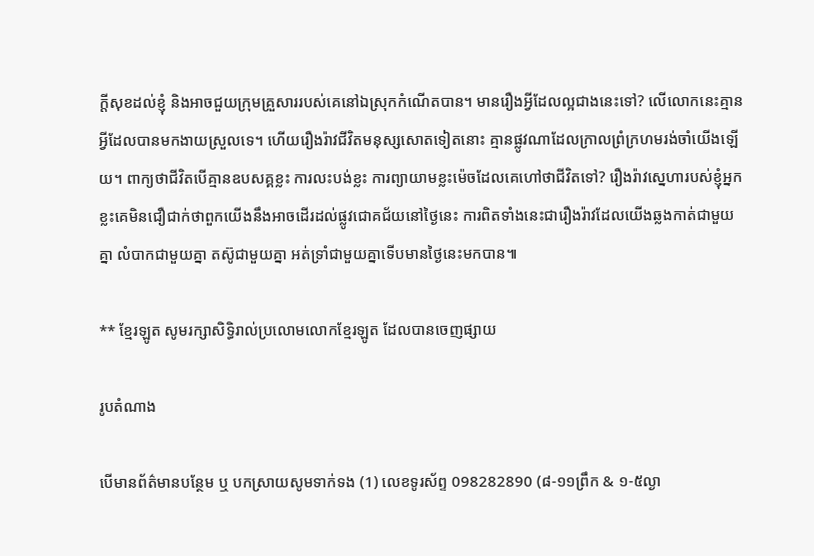ក្តីសុខដល់ខ្ញុំ និងអាចជួយក្រុមគ្រួសាររបស់គេនៅឯស្រុកកំណើតបាន។ មានរឿងអ្វីដែលល្អជាងនេះទៅ? លើលោកនេះគ្មានអ្វីដែលបានមកងាយស្រួលទេ។ ហើយរឿងរ៉ាវជីវិតមនុស្សសោតទៀតនោះ គ្មានផ្លូវណាដែលក្រាលព្រំក្រហមរង់ចាំយើងឡើយ។ ពាក្យថាជីវិតបើគ្មានឧបសគ្គខ្លះ ការលះបង់ខ្លះ ការព្យាយាមខ្លះម៉េចដែលគេហៅថាជីវិតទៅ? រឿងរ៉ាវស្នេហារបស់ខ្ញុំអ្នកខ្លះគេមិនជឿជាក់ថាពួកយើងនឹងអាចដើរដល់ផ្លូវជោគជ័យនៅថ្ងៃនេះ ការពិតទាំងនេះជារឿងរ៉ាវដែលយើងឆ្លងកាត់ជាមួយគ្នា លំបាកជាមួយគ្នា តស៊ូជាមួយគ្នា អត់ទ្រាំជាមួយគ្នាទើបមានថ្ងៃនេះមកបាន៕

** ខ្មែរឡូត សូមរក្សាសិទ្ធិរាល់ប្រលោមលោកខ្មែរឡូត ដែលបានចេញផ្សាយ

រូបតំណាង

បើមានព័ត៌មានបន្ថែម ឬ បកស្រាយសូមទាក់ទង (1) លេខទូរស័ព្ទ 098282890 (៨-១១ព្រឹក & ១-៥ល្ងា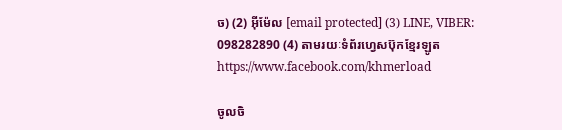ច) (2) អ៊ីម៉ែល [email protected] (3) LINE, VIBER: 098282890 (4) តាមរយៈទំព័រហ្វេសប៊ុកខ្មែរឡូត https://www.facebook.com/khmerload

ចូលចិ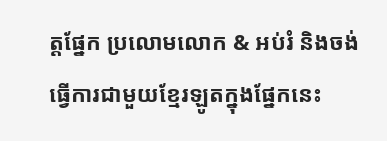ត្តផ្នែក ប្រលោមលោក & អប់រំ និងចង់ធ្វើការជាមួយខ្មែរឡូតក្នុងផ្នែកនេះ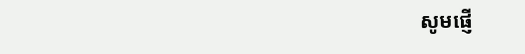សូមផ្ញើ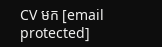CV មក [email protected]